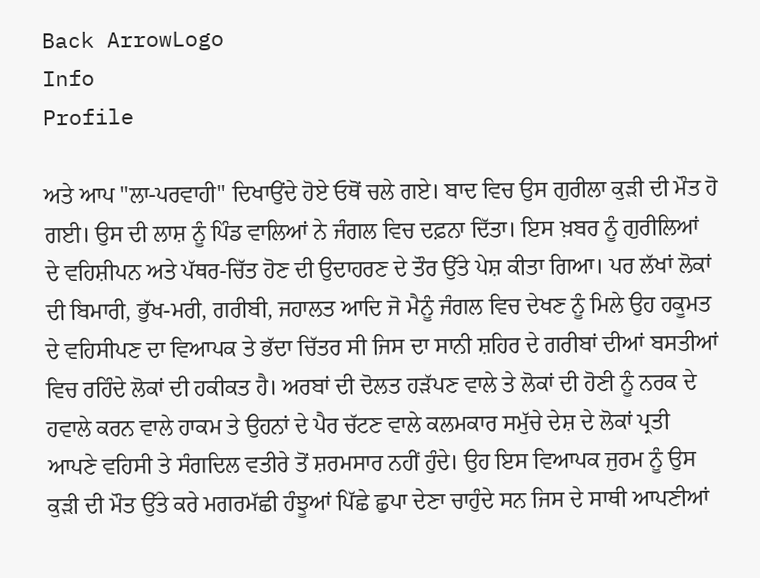Back ArrowLogo
Info
Profile

ਅਤੇ ਆਪ "ਲਾ-ਪਰਵਾਹੀ" ਦਿਖਾਉਂਦੇ ਹੋਏ ਓਥੋਂ ਚਲੇ ਗਏ। ਬਾਦ ਵਿਚ ਉਸ ਗੁਰੀਲਾ ਕੁੜੀ ਦੀ ਮੌਤ ਹੋ ਗਈ। ਉਸ ਦੀ ਲਾਸ਼ ਨੂੰ ਪਿੰਡ ਵਾਲਿਆਂ ਨੇ ਜੰਗਲ ਵਿਚ ਦਫ਼ਨਾ ਦਿੱਤਾ। ਇਸ ਖ਼ਬਰ ਨੂੰ ਗੁਰੀਲਿਆਂ ਦੇ ਵਹਿਸ਼ੀਪਨ ਅਤੇ ਪੱਥਰ-ਚਿੱਤ ਹੋਣ ਦੀ ਉਦਾਹਰਣ ਦੇ ਤੌਰ ਉੱਤੇ ਪੇਸ਼ ਕੀਤਾ ਗਿਆ। ਪਰ ਲੱਖਾਂ ਲੋਕਾਂ ਦੀ ਬਿਮਾਰੀ, ਭੁੱਖ-ਮਰੀ, ਗਰੀਬੀ, ਜਹਾਲਤ ਆਦਿ ਜੋ ਮੈਨੂੰ ਜੰਗਲ ਵਿਚ ਦੇਖਣ ਨੂੰ ਮਿਲੇ ਉਹ ਹਕੂਮਤ ਦੇ ਵਹਿਸੀਪਣ ਦਾ ਵਿਆਪਕ ਤੇ ਭੱਦਾ ਚਿੱਤਰ ਸੀ ਜਿਸ ਦਾ ਸਾਨੀ ਸ਼ਹਿਰ ਦੇ ਗਰੀਬਾਂ ਦੀਆਂ ਬਸਤੀਆਂ ਵਿਚ ਰਹਿੰਦੇ ਲੋਕਾਂ ਦੀ ਹਕੀਕਤ ਹੈ। ਅਰਬਾਂ ਦੀ ਦੋਲਤ ਹੜੱਪਣ ਵਾਲੇ ਤੇ ਲੋਕਾਂ ਦੀ ਹੋਣੀ ਨੂੰ ਨਰਕ ਦੇ ਹਵਾਲੇ ਕਰਨ ਵਾਲੇ ਹਾਕਮ ਤੇ ਉਹਨਾਂ ਦੇ ਪੈਰ ਚੱਟਣ ਵਾਲੇ ਕਲਮਕਾਰ ਸਮੁੱਚੇ ਦੇਸ਼ ਦੇ ਲੋਕਾਂ ਪ੍ਰਤੀ ਆਪਣੇ ਵਹਿਸੀ ਤੇ ਸੰਗਦਿਲ ਵਤੀਰੇ ਤੋਂ ਸ਼ਰਮਸਾਰ ਨਹੀਂ ਹੁੰਦੇ। ਉਹ ਇਸ ਵਿਆਪਕ ਜੁਰਮ ਨੂੰ ਉਸ ਕੁੜੀ ਦੀ ਮੌਤ ਉੱਤੇ ਕਰੇ ਮਗਰਮੱਛੀ ਹੰਝੂਆਂ ਪਿੱਛੇ ਛੁਪਾ ਦੇਣਾ ਚਾਹੁੰਦੇ ਸਨ ਜਿਸ ਦੇ ਸਾਥੀ ਆਪਣੀਆਂ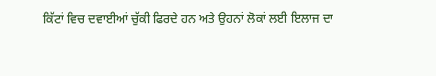ਕਿੱਟਾਂ ਵਿਚ ਦਵਾਈਆਂ ਚੁੱਕੀ ਫਿਰਦੇ ਹਨ ਅਤੇ ਉਹਨਾਂ ਲੋਕਾਂ ਲਈ ਇਲਾਜ ਦਾ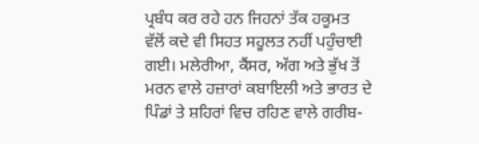ਪ੍ਰਬੰਧ ਕਰ ਰਹੇ ਹਨ ਜਿਹਨਾਂ ਤੱਕ ਹਕੂਮਤ ਵੱਲੋਂ ਕਦੇ ਵੀ ਸਿਹਤ ਸਹੂਲਤ ਨਹੀਂ ਪਹੁੰਚਾਈ ਗਈ। ਮਲੇਰੀਆ, ਕੈਂਸਰ, ਅੱਗ ਅਤੇ ਭੁੱਖ ਤੋਂ ਮਰਨ ਵਾਲੇ ਹਜ਼ਾਰਾਂ ਕਬਾਇਲੀ ਅਤੇ ਭਾਰਤ ਦੇ ਪਿੰਡਾਂ ਤੇ ਸ਼ਹਿਰਾਂ ਵਿਚ ਰਹਿਣ ਵਾਲੇ ਗਰੀਬ-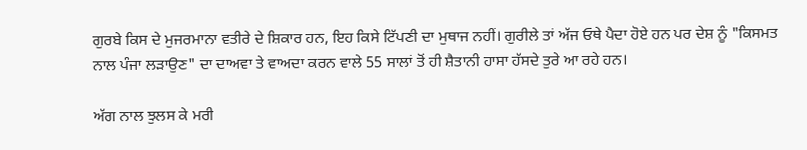ਗੁਰਬੇ ਕਿਸ ਦੇ ਮੁਜਰਮਾਨਾ ਵਤੀਰੇ ਦੇ ਸ਼ਿਕਾਰ ਹਨ, ਇਹ ਕਿਸੇ ਟਿੱਪਣੀ ਦਾ ਮੁਥਾਜ ਨਹੀਂ। ਗੁਰੀਲੇ ਤਾਂ ਅੱਜ ਓਥੇ ਪੈਦਾ ਹੋਏ ਹਨ ਪਰ ਦੇਸ਼ ਨੂੰ "ਕਿਸਮਤ ਨਾਲ ਪੰਜਾ ਲੜਾਉਣ" ਦਾ ਦਾਅਵਾ ਤੇ ਵਾਅਦਾ ਕਰਨ ਵਾਲੇ 55 ਸਾਲਾਂ ਤੋਂ ਹੀ ਸ਼ੈਤਾਨੀ ਹਾਸਾ ਹੱਸਦੇ ਤੁਰੇ ਆ ਰਹੇ ਹਨ।

ਅੱਗ ਨਾਲ ਝੁਲਸ ਕੇ ਮਰੀ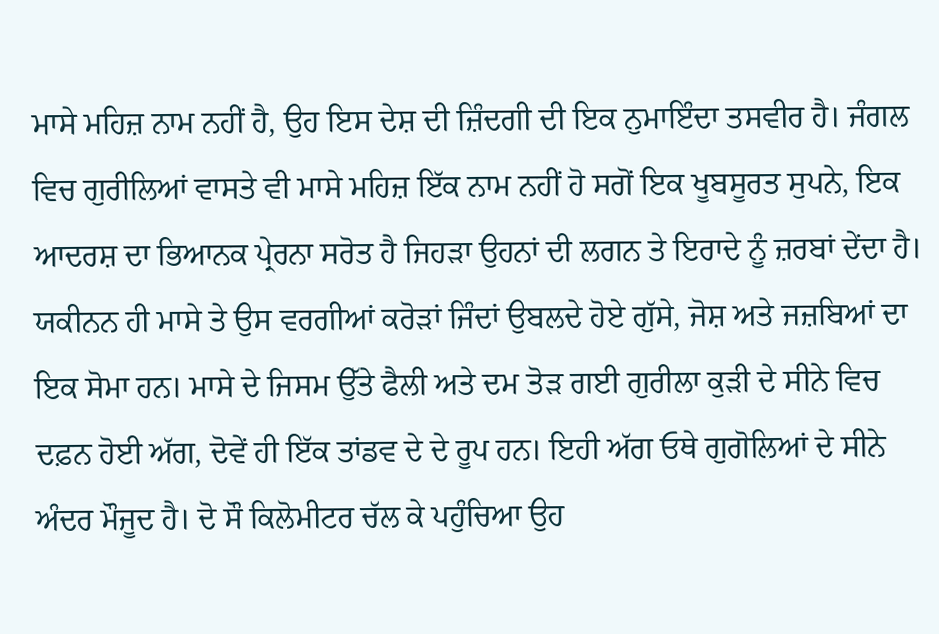ਮਾਸੇ ਮਹਿਜ਼ ਨਾਮ ਨਹੀਂ ਹੈ, ਉਹ ਇਸ ਦੇਸ਼ ਦੀ ਜ਼ਿੰਦਗੀ ਦੀ ਇਕ ਨੁਮਾਇੰਦਾ ਤਸਵੀਰ ਹੈ। ਜੰਗਲ ਵਿਚ ਗੁਰੀਲਿਆਂ ਵਾਸਤੇ ਵੀ ਮਾਸੇ ਮਹਿਜ਼ ਇੱਕ ਨਾਮ ਨਹੀਂ ਹੋ ਸਗੋਂ ਇਕ ਖੂਬਸੂਰਤ ਸੁਪਨੇ, ਇਕ ਆਦਰਸ਼ ਦਾ ਭਿਆਨਕ ਪ੍ਰੇਰਨਾ ਸਰੋਤ ਹੈ ਜਿਹੜਾ ਉਹਨਾਂ ਦੀ ਲਗਨ ਤੇ ਇਰਾਦੇ ਨੂੰ ਜ਼ਰਬਾਂ ਦੇਂਦਾ ਹੈ। ਯਕੀਨਨ ਹੀ ਮਾਸੇ ਤੇ ਉਸ ਵਰਗੀਆਂ ਕਰੋੜਾਂ ਜਿੰਦਾਂ ਉਬਲਦੇ ਹੋਏ ਗੁੱਸੇ, ਜੋਸ਼ ਅਤੇ ਜਜ਼ਬਿਆਂ ਦਾ ਇਕ ਸੋਮਾ ਹਨ। ਮਾਸੇ ਦੇ ਜਿਸਮ ਉੱਤੇ ਫੈਲੀ ਅਤੇ ਦਮ ਤੋੜ ਗਈ ਗੁਰੀਲਾ ਕੁੜੀ ਦੇ ਸੀਨੇ ਵਿਚ ਦਫ਼ਨ ਹੋਈ ਅੱਗ, ਦੋਵੇਂ ਹੀ ਇੱਕ ਤਾਂਡਵ ਦੇ ਦੇ ਰੂਪ ਹਨ। ਇਹੀ ਅੱਗ ਓਥੇ ਗੁਗੋਲਿਆਂ ਦੇ ਸੀਨੇ ਅੰਦਰ ਮੌਜੂਦ ਹੈ। ਦੋ ਸੌ ਕਿਲੋਮੀਟਰ ਚੱਲ ਕੇ ਪਹੁੰਚਿਆ ਉਹ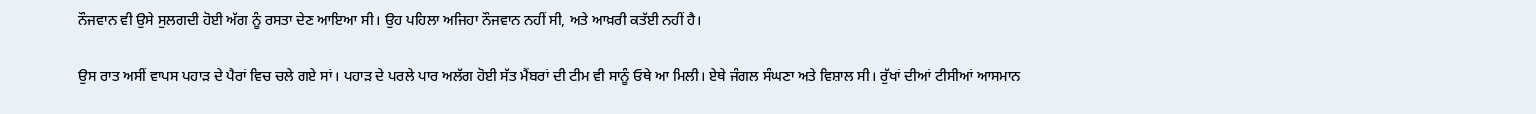ਨੌਜਵਾਨ ਵੀ ਉਸੇ ਸੁਲਗਦੀ ਹੋਈ ਅੱਗ ਨੂੰ ਰਸਤਾ ਦੇਣ ਆਇਆ ਸੀ। ਉਹ ਪਹਿਲਾ ਅਜਿਹਾ ਨੌਜਵਾਨ ਨਹੀਂ ਸੀ, ਅਤੇ ਆਖ਼ਰੀ ਕਤੱਈ ਨਹੀਂ ਹੈ।

ਉਸ ਰਾਤ ਅਸੀਂ ਵਾਪਸ ਪਹਾੜ ਦੇ ਪੈਰਾਂ ਵਿਚ ਚਲੇ ਗਏ ਸਾਂ। ਪਹਾੜ ਦੇ ਪਰਲੇ ਪਾਰ ਅਲੱਗ ਹੋਈ ਸੱਤ ਮੈਂਬਰਾਂ ਦੀ ਟੀਮ ਵੀ ਸਾਨੂੰ ਓਥੇ ਆ ਮਿਲੀ। ਏਥੇ ਜੰਗਲ ਸੰਘਣਾ ਅਤੇ ਵਿਸ਼ਾਲ ਸੀ। ਰੁੱਖਾਂ ਦੀਆਂ ਟੀਸੀਆਂ ਆਸਮਾਨ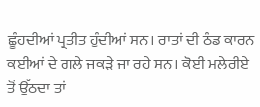ਛੂੰਹਦੀਆਂ ਪ੍ਰਤੀਤ ਹੁੰਦੀਆਂ ਸਨ। ਰਾਤਾਂ ਦੀ ਠੰਡ ਕਾਰਨ ਕਈਆਂ ਦੇ ਗਲੇ ਜਕੜੇ ਜਾ ਰਹੇ ਸਨ। ਕੋਈ ਮਲੇਰੀਏ ਤੋਂ ਉੱਠਦਾ ਤਾਂ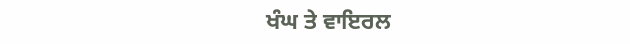ਖੰਘ ਤੇ ਵਾਇਰਲ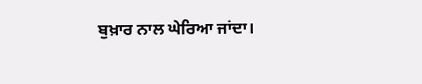ਬੁਖ਼ਾਰ ਨਾਲ ਘੇਰਿਆ ਜਾਂਦਾ।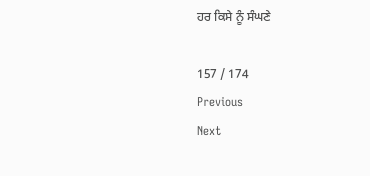ਹਰ ਕਿਸੇ ਨੂੰ ਸੰਘਣੇ

157 / 174
Previous
Next